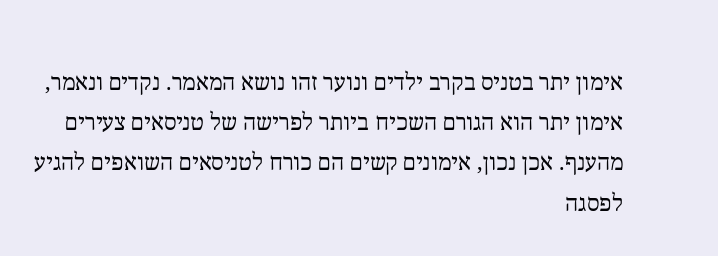אימון יתר בטניס בקרב ילדים ונוער זהו נושא המאמר. נקדים ונאמר, אימון יתר הוא הגורם השכיח ביותר לפרישה של טניסאים צעירים מהענף. אכן נכון, אימונים קשים הם כורח לטניסאים השואפים להגיע לפסגה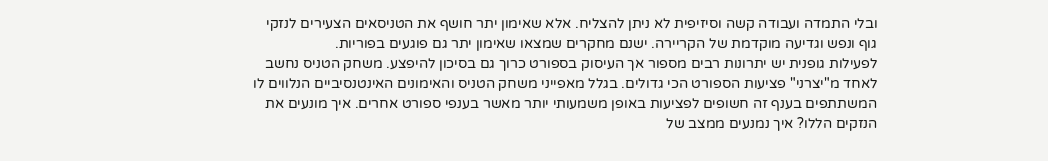ובלי התמדה ועבודה קשה וסיזיפית לא ניתן להצליח. אלא שאימון יתר חושף את הטניסאים הצעירים לנזקי גוף ונפש וגדיעה מוקדמת של הקריירה. ישנם מחקרים שמצאו שאימון יתר גם פוגעים בפוריות.
לפעילות גופנית יש יתרונות רבים מספור אך העיסוק בספורט כרוך גם בסיכון להיפצע. משחק הטניס נחשב לאחד מ"יצרני" פציעות הספורט הכי גדולים. בגלל מאפייני משחק הטניס והאימונים האינטנסיביים הנלווים לו המשתתפים בענף זה חשופים לפציעות באופן משמעותי יותר מאשר בענפי ספורט אחרים. איך מונעים את הנזקים הללו? איך נמנעים ממצב של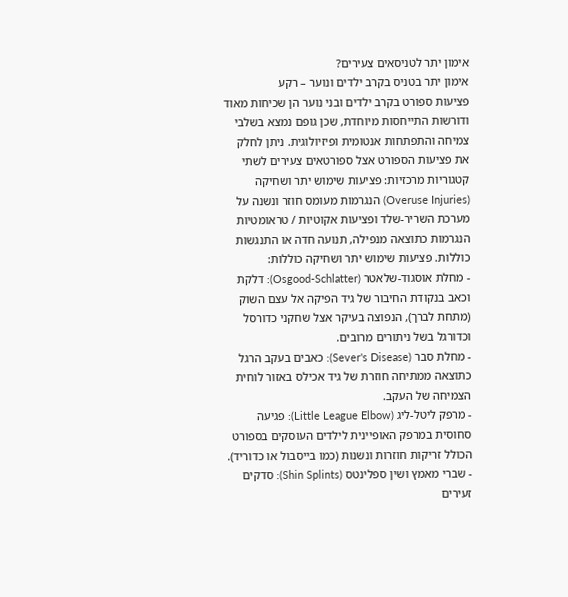אימון יתר לטניסאים צעירים?
אימון יתר בטניס בקרב ילדים ונוער – רקע
פציעות ספורט בקרב ילדים ובני נוער הן שכיחות מאוד ודורשות התייחסות מיוחדת, שכן גופם נמצא בשלבי צמיחה והתפתחות אנטומית ופיזיולוגית. ניתן לחלק את פציעות הספורט אצל ספורטאים צעירים לשתי קטגוריות מרכזיות: פציעות שימוש יתר ושחיקה (Overuse Injuries) הנגרמות מעומס חוזר ונשנה על מערכת השריר-שלד ופציעות אקוטיות / טראומטיות הנגרמות כתוצאה מנפילה, תנועה חדה או התנגשות כוללות. פציעות שימוש יתר ושחיקה כוללות:
- מחלת אוסגוד-שלאטר (Osgood-Schlatter): דלקת וכאב בנקודת החיבור של גיד הפיקה אל עצם השוק (מתחת לברך), הנפוצה בעיקר אצל שחקני כדורסל וכדורגל בשל ניתורים מרובים.
- מחלת סבר (Sever's Disease): כאבים בעקב הרגל כתוצאה ממתיחה חוזרת של גיד אכילס באזור לוחית הצמיחה של העקב.
- מרפק ליטל-ליג (Little League Elbow): פגיעה סחוסית במרפק האופיינית לילדים העוסקים בספורט הכולל זריקות חוזרות ונשנות (כמו בייסבול או כדוריד).
- שברי מאמץ ושין ספלינטס (Shin Splints): סדקים זעירים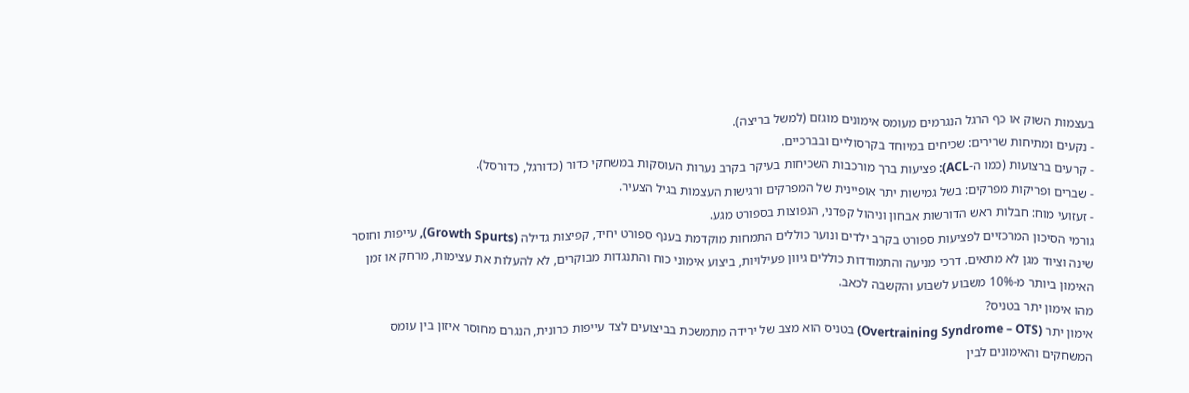בעצמות השוק או כף הרגל הנגרמים מעומס אימונים מוגזם (למשל בריצה).
- נקעים ומתיחות שרירים: שכיחים במיוחד בקרסוליים ובברכיים.
- קרעים ברצועות (כמו ה-ACL): פציעות ברך מורכבות השכיחות בעיקר בקרב נערות העוסקות במשחקי כדור (כדורגל, כדורסל).
- שברים ופריקות מפרקים: בשל גמישות יתר אופיינית של המפרקים ורגישות העצמות בגיל הצעיר.
- זעזועי מוח: חבלות ראש הדורשות אבחון וניהול קפדני, הנפוצות בספורט מגע.
גורמי הסיכון המרכזיים לפציעות ספורט בקרב ילדים ונוער כוללים התמחות מוקדמת בענף ספורט יחיד, קפיצות גדילה (Growth Spurts), עייפות וחוסר שינה וציוד מגן לא מתאים. דרכי מניעה והתמודדות כוללים גיוון פעילויות, ביצוע אימוני כוח והתנגדות מבוקרים, לא להעלות את עצימות, מרחק או זמן האימון ביותר מ-10% משבוע לשבוע והקשבה לכאב.
מהו אימון יתר בטניס?
אימון יתר (Overtraining Syndrome – OTS) בטניס הוא מצב של ירידה מתמשכת בביצועים לצד עייפות כרונית, הנגרם מחוסר איזון בין עומס המשחקים והאימונים לבין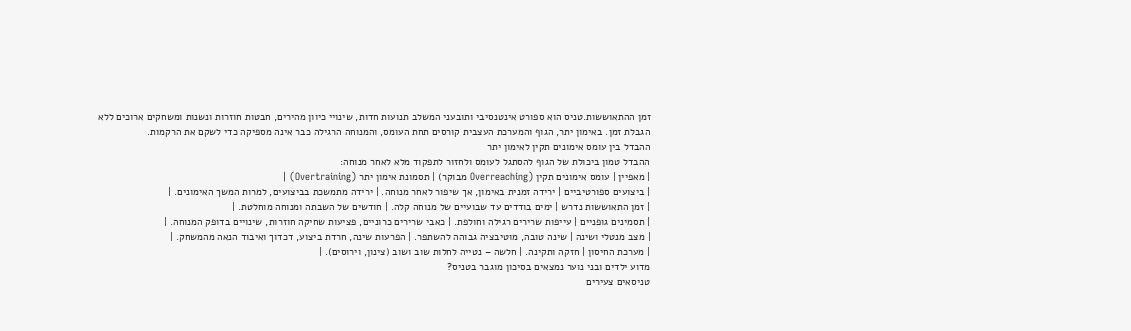זמן ההתאוששות.טניס הוא ספורט אינטנסיבי ותובעני המשלב תנועות חדות, שינויי כיוון מהירים, חבטות חוזרות ונשנות ומשחקים ארוכים ללא הגבלת זמן. באימון יתר, הגוף והמערכת העצבית קורסים תחת העומס, והמנוחה הרגילה כבר אינה מספיקה כדי לשקם את הרקמות.
ההבדל בין עומס אימונים תקין לאימון יתר
ההבדל טמון ביכולת של הגוף להסתגל לעומס ולחזור לתפקוד מלא לאחר מנוחה:
| מאפיין | עומס אימונים תקין (Overreaching מבוקר) | תסמונת אימון יתר (Overtraining) |
| ביצועים ספורטיביים | ירידה זמנית באימון, אך שיפור לאחר מנוחה. | ירידה מתמשכת בביצועים, למרות המשך האימונים. |
| זמן התאוששות נדרש | ימים בודדים עד שבועיים של מנוחה קלה. | חודשים של השבתה ומנוחה מוחלטת. |
| תסמינים גופניים | עייפות שרירים רגילה וחולפת. | כאבי שרירים כרוניים, פציעות שחיקה חוזרות, שינויים בדופק המנוחה. |
| מצב מנטלי ושינה | שינה טובה, מוטיבציה גבוהה להשתפר. | הפרעות שינה, חרדת ביצוע, דכדוך ואיבוד הנאה מהמשחק. |
| מערכת החיסון | חזקה ותקינה. | חלשה – נטייה לחלות שוב ושוב (צינון, וירוסים). |
מדוע ילדים ובני נוער נמצאים בסיכון מוגבר בטניס?
טניסאים צעירים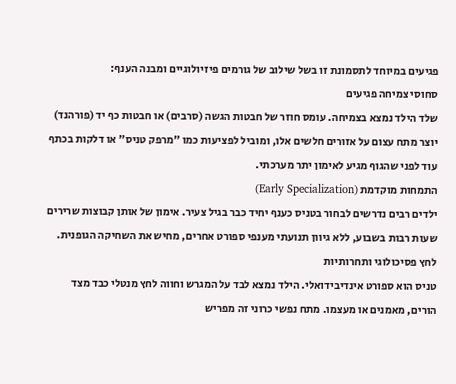פגיעים במיוחד לתסמונת זו בשל שילוב של גורמים פיזיולוגיים ומבנה הענף:
סחוסי צמיחה פגיעים
שלד הילד נמצא בצמיחה. עומס חוזר של חבטות הגשה (סרבים) או חבטות כף יד (פורהנד) יוצר מתח עצום על אזורים חלשים אלו, ומוביל לפציעות כמו "מרפק טניס" או דלקות בכתף עוד לפני שהגוף מגיע לאימון יתר מערכתי.
התמחות מוקדמת (Early Specialization)
ילדים רבים נדרשים לבחור בטניס כענף יחיד כבר בגיל צעיר. אימון של אותן קבוצות שרירים שעות רבות בשבוע, ללא גיוון תנועתי מענפי ספורט אחרים, מחיש את השחיקה הגופנית.
לחץ פסיכולוגי ותחרותיות
טניס הוא ספורט אינדיבידואלי. הילד נמצא לבד על המגרש וחווה לחץ מנטלי כבד מצד הורים, מאמנים או מעצמו. מתח נפשי כרוני זה מפריש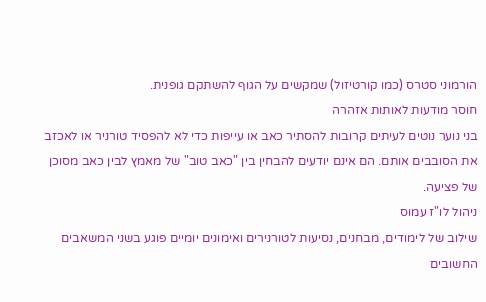הורמוני סטרס (כמו קורטיזול) שמקשים על הגוף להשתקם גופנית.
חוסר מודעות לאותות אזהרה
בני נוער נוטים לעיתים קרובות להסתיר כאב או עייפות כדי לא להפסיד טורניר או לאכזב את הסובבים אותם. הם אינם יודעים להבחין בין "כאב טוב" של מאמץ לבין כאב מסוכן של פציעה.
ניהול לו"ז עמוס
שילוב של לימודים, מבחנים, נסיעות לטורנירים ואימונים יומיים פוגע בשני המשאבים החשובים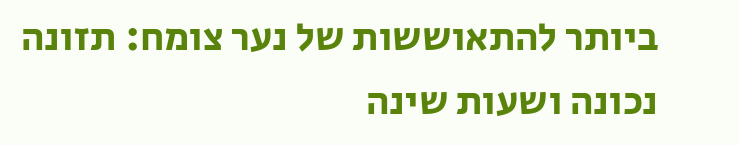ביותר להתאוששות של נער צומח: תזונה נכונה ושעות שינה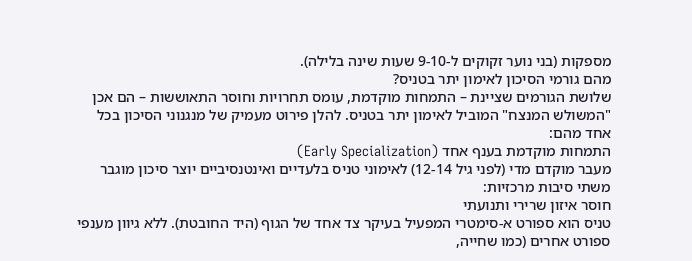מספקות (בני נוער זקוקים ל-9-10 שעות שינה בלילה).
מהם גורמי הסיכון לאימון יתר בטניס?
שלושת הגורמים שציינת – התמחות מוקדמת, עומס תחרויות וחוסר התאוששות – הם אכן "המשולש המנצח" המוביל לאימון יתר בטניס. להלן פירוט מעמיק של מנגנוני הסיכון בכל אחד מהם:
התמחות מוקדמת בענף אחד (Early Specialization)
מעבר מוקדם מדי (לפני גיל 12-14) לאימוני טניס בלעדיים ואינטנסיביים יוצר סיכון מוגבר משתי סיבות מרכזיות:
חוסר איזון שרירי ותנועתי
טניס הוא ספורט א-סימטרי המפעיל בעיקר צד אחד של הגוף (היד החובטת). ללא גיוון מענפי ספורט אחרים (כמו שחייה,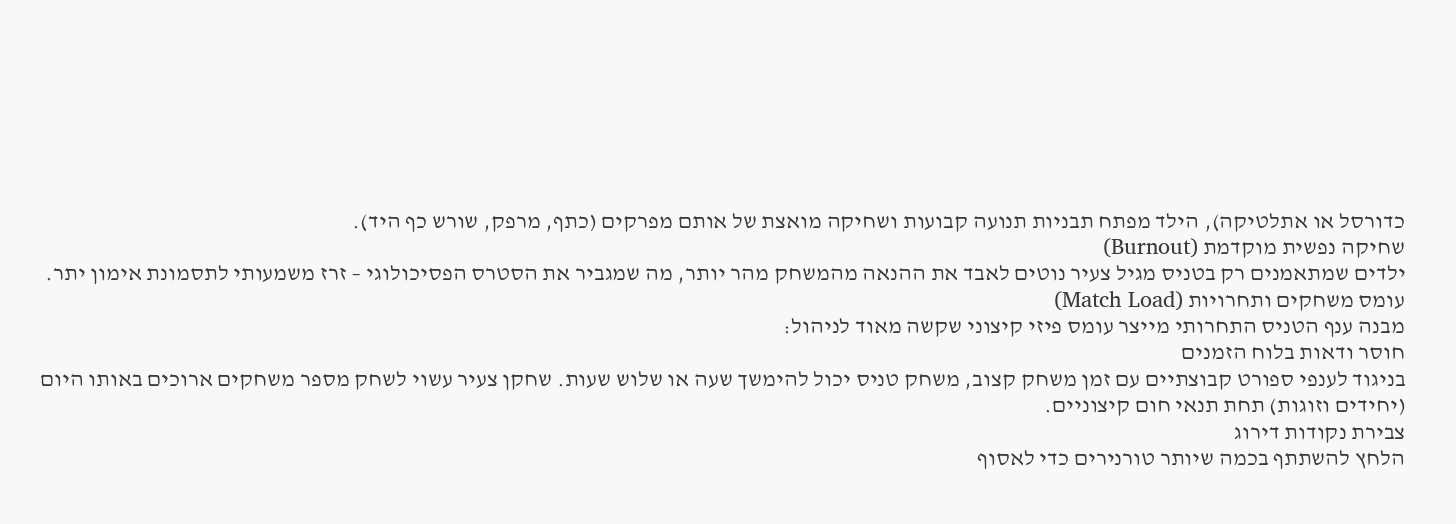כדורסל או אתלטיקה), הילד מפתח תבניות תנועה קבועות ושחיקה מואצת של אותם מפרקים (כתף, מרפק, שורש כף היד).
שחיקה נפשית מוקדמת (Burnout)
ילדים שמתאמנים רק בטניס מגיל צעיר נוטים לאבד את ההנאה מהמשחק מהר יותר, מה שמגביר את הסטרס הפסיכולוגי – זרז משמעותי לתסמונת אימון יתר.
עומס משחקים ותחרויות (Match Load)
מבנה ענף הטניס התחרותי מייצר עומס פיזי קיצוני שקשה מאוד לניהול:
חוסר ודאות בלוח הזמנים
בניגוד לענפי ספורט קבוצתיים עם זמן משחק קצוב, משחק טניס יכול להימשך שעה או שלוש שעות. שחקן צעיר עשוי לשחק מספר משחקים ארוכים באותו היום (יחידים וזוגות) תחת תנאי חום קיצוניים.
צבירת נקודות דירוג
הלחץ להשתתף בכמה שיותר טורנירים כדי לאסוף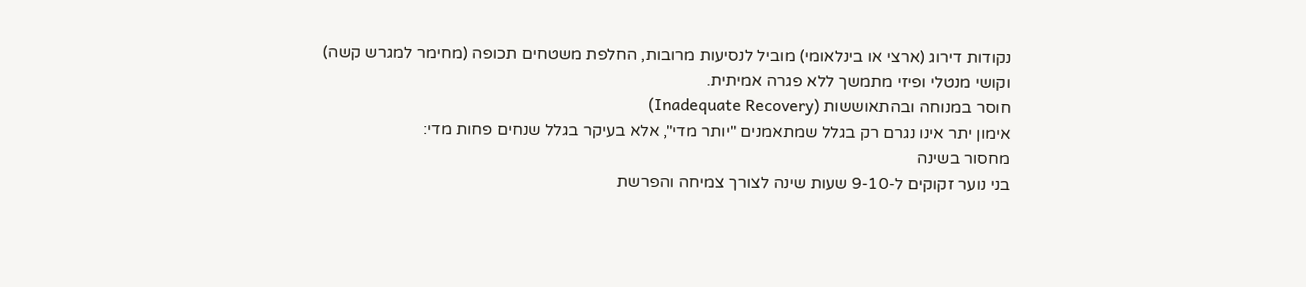נקודות דירוג (ארצי או בינלאומי) מוביל לנסיעות מרובות, החלפת משטחים תכופה (מחימר למגרש קשה) וקושי מנטלי ופיזי מתמשך ללא פגרה אמיתית.
חוסר במנוחה ובהתאוששות (Inadequate Recovery)
אימון יתר אינו נגרם רק בגלל שמתאמנים "יותר מדי", אלא בעיקר בגלל שנחים פחות מדי:
מחסור בשינה
בני נוער זקוקים ל-9-10 שעות שינה לצורך צמיחה והפרשת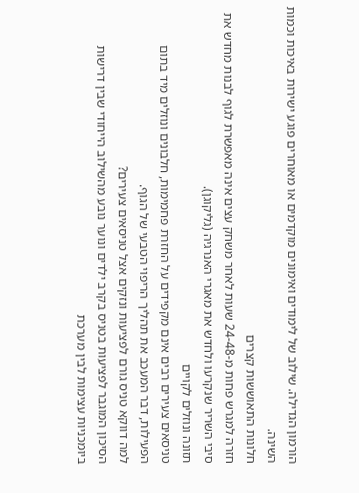הורמון הגדילה. שילוב של לימודים ואימונים מוקדמים או מאוחרים פוגע ישירות באיכות וכמות השינה.
חלונות התאוששות קצרים
חזרה למגרש פחות מ-24-48 שעות לאחר משחק עצים אינה מאפשרת לגוף לבנות מחדש את סיבי השריר שנקרעו ולחדש את מאגרי האנרגיה (גליקוגן).
תזונה ונוזלים לקויים
טניסאים צעירים רבים אינם מקפידים על החזרת פחמימות, חלבונים ונוזלים מיד בתום הפעילות, דבר המעכב את תהליך הריפוי הטבעי של הגוף.
למה דווקא טניס גורם לפציעות ונזקים אצל טניסאים צעירים?
הסיכון המוגבר לפציעות בטניס בקרב ילדים ונוער נובע מהשילוב הייחודי שבין דרישות ביומכניות עצימות לבין מערכת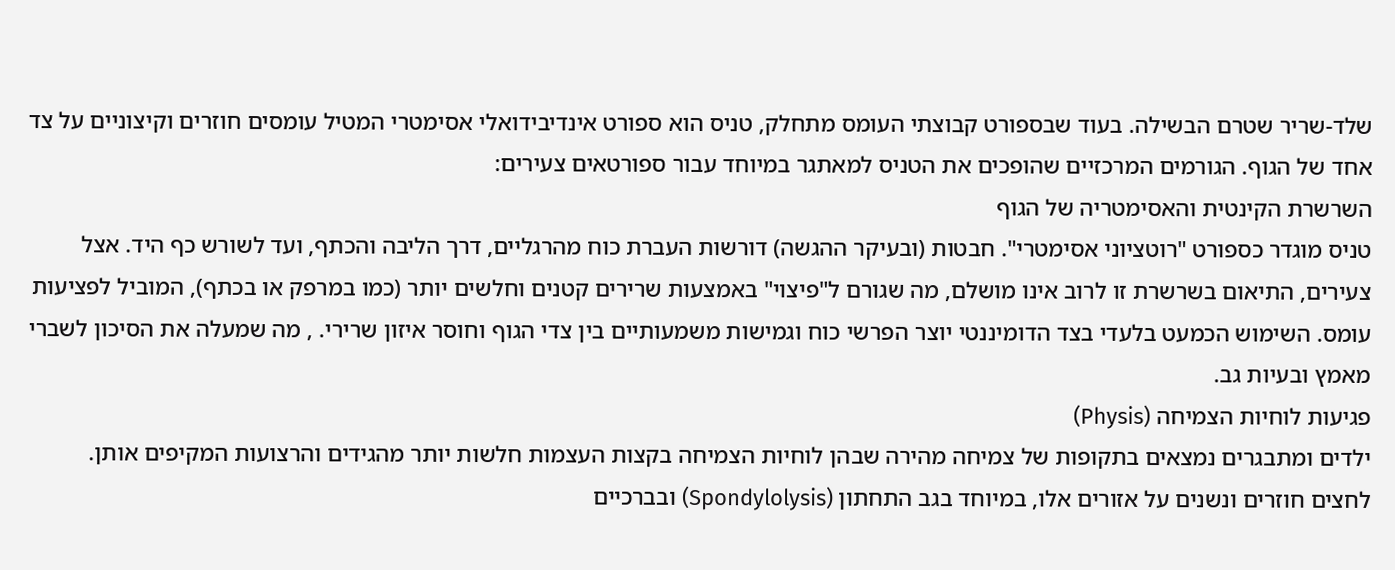שלד-שריר שטרם הבשילה. בעוד שבספורט קבוצתי העומס מתחלק, טניס הוא ספורט אינדיבידואלי אסימטרי המטיל עומסים חוזרים וקיצוניים על צד אחד של הגוף. הגורמים המרכזיים שהופכים את הטניס למאתגר במיוחד עבור ספורטאים צעירים:
השרשרת הקינטית והאסימטריה של הגוף
טניס מוגדר כספורט "רוטציוני אסימטרי". חבטות (ובעיקר ההגשה) דורשות העברת כוח מהרגליים, דרך הליבה והכתף, ועד לשורש כף היד. אצל צעירים, התיאום בשרשרת זו לרוב אינו מושלם, מה שגורם ל"פיצוי" באמצעות שרירים קטנים וחלשים יותר (כמו במרפק או בכתף), המוביל לפציעות עומס. השימוש הכמעט בלעדי בצד הדומיננטי יוצר הפרשי כוח וגמישות משמעותיים בין צדי הגוף וחוסר איזון שרירי. , מה שמעלה את הסיכון לשברי מאמץ ובעיות גב.
פגיעות לוחיות הצמיחה (Physis)
ילדים ומתבגרים נמצאים בתקופות של צמיחה מהירה שבהן לוחיות הצמיחה בקצות העצמות חלשות יותר מהגידים והרצועות המקיפים אותן. לחצים חוזרים ונשנים על אזורים אלו, במיוחד בגב התחתון (Spondylolysis) ובברכיים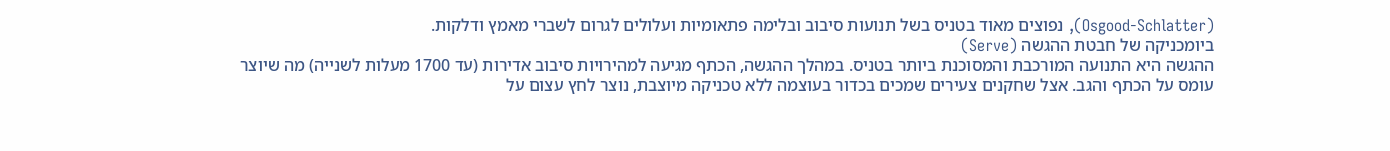(Osgood-Schlatter), נפוצים מאוד בטניס בשל תנועות סיבוב ובלימה פתאומיות ועלולים לגרום לשברי מאמץ ודלקות.
ביומכניקה של חבטת ההגשה (Serve)
ההגשה היא התנועה המורכבת והמסוכנת ביותר בטניס. במהלך ההגשה, הכתף מגיעה למהירויות סיבוב אדירות (עד 1700 מעלות לשנייה) מה שיוצר עומס על הכתף והגב. אצל שחקנים צעירים שמכים בכדור בעוצמה ללא טכניקה מיוצבת, נוצר לחץ עצום על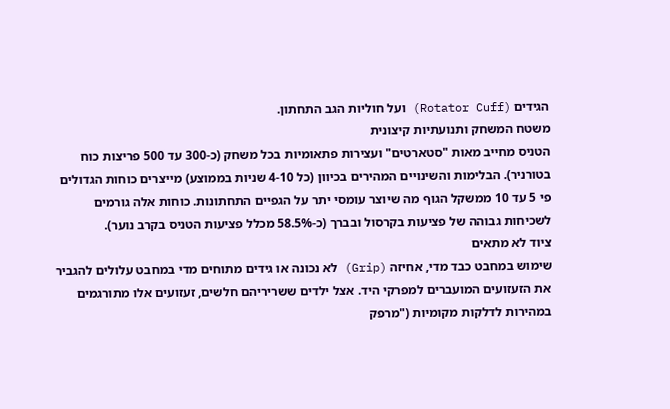הגידים (Rotator Cuff) ועל חוליות הגב התחתון.
משטח המשחק ותנועתיות קיצונית
הטניס מחייב מאות "סטארטים" ועצירות פתאומיות בכל משחק (כ-300 עד 500 פריצות כוח בטורניר). הבלימות והשינויים המהירים בכיוון (כל 4-10 שניות בממוצע) מייצרים כוחות הגדולים פי 5 עד 10 ממשקל הגוף מה שיוצר עומסי יתר על הגפיים התחתונות. כוחות אלה גורמים לשכיחות גבוהה של פציעות בקרסול ובברך (כ-58.5% מכלל פציעות הטניס בקרב נוער).
ציוד לא מתאים
שימוש במחבט כבד מדי, אחיזה (Grip) לא נכונה או גידים מתוחים מדי במחבט עלולים להגביר את הזעזועים המועברים למפרקי היד. אצל ילדים ששריריהם חלשים, זעזועים אלו מתורגמים במהירות לדלקות מקומיות ("מרפק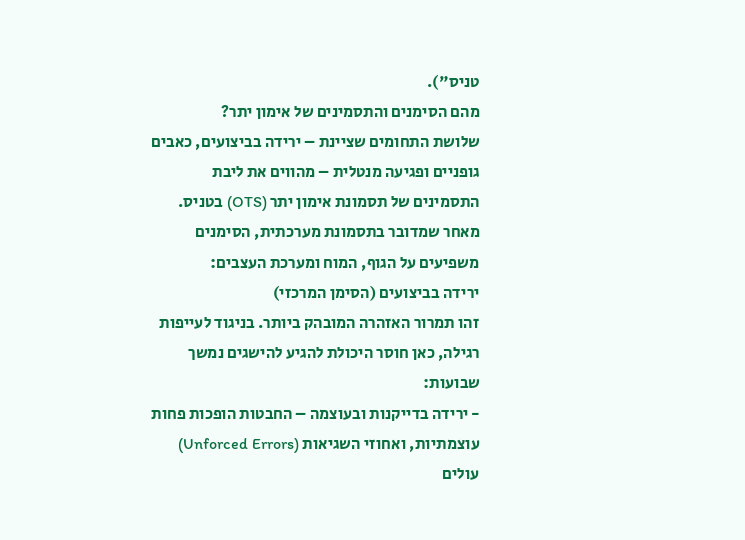טניס").
מהם הסימנים והתסמינים של אימון יתר?
שלושת התחומים שציינת – ירידה בביצועים, כאבים גופניים ופגיעה מנטלית – מהווים את ליבת התסמינים של תסמונת אימון יתר (OTS) בטניס. מאחר שמדובר בתסמונת מערכתית, הסימנים משפיעים על הגוף, המוח ומערכת העצבים:
ירידה בביצועים (הסימן המרכזי)
זהו תמרור האזהרה המובהק ביותר. בניגוד לעייפות רגילה, כאן חוסר היכולת להגיע להישגים נמשך שבועות:
- ירידה בדייקנות ובעוצמה – החבטות הופכות פחות עוצמתיות, ואחוזי השגיאות (Unforced Errors) עולים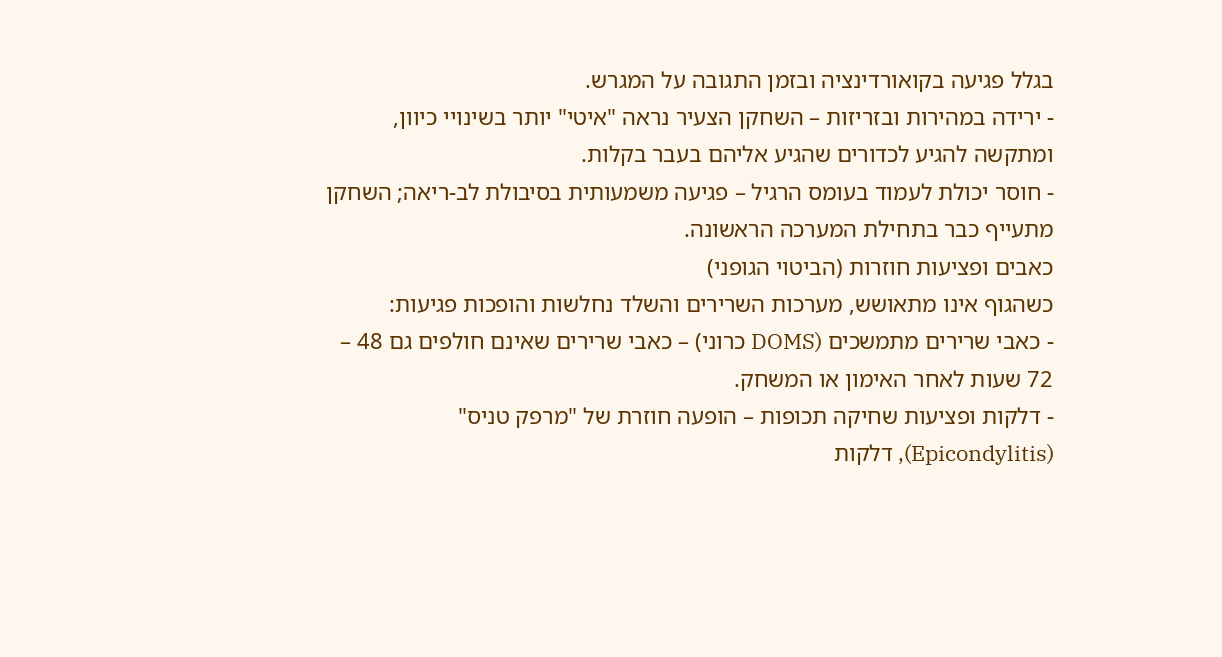בגלל פגיעה בקואורדינציה ובזמן התגובה על המגרש.
- ירידה במהירות ובזריזות – השחקן הצעיר נראה "איטי" יותר בשינויי כיוון, ומתקשה להגיע לכדורים שהגיע אליהם בעבר בקלות.
- חוסר יכולת לעמוד בעומס הרגיל – פגיעה משמעותית בסיבולת לב-ריאה; השחקן מתעייף כבר בתחילת המערכה הראשונה.
כאבים ופציעות חוזרות (הביטוי הגופני)
כשהגוף אינו מתאושש, מערכות השרירים והשלד נחלשות והופכות פגיעות:
- כאבי שרירים מתמשכים (DOMS כרוני) – כאבי שרירים שאינם חולפים גם 48 – 72 שעות לאחר האימון או המשחק.
- דלקות ופציעות שחיקה תכופות – הופעה חוזרת של "מרפק טניס" (Epicondylitis), דלקות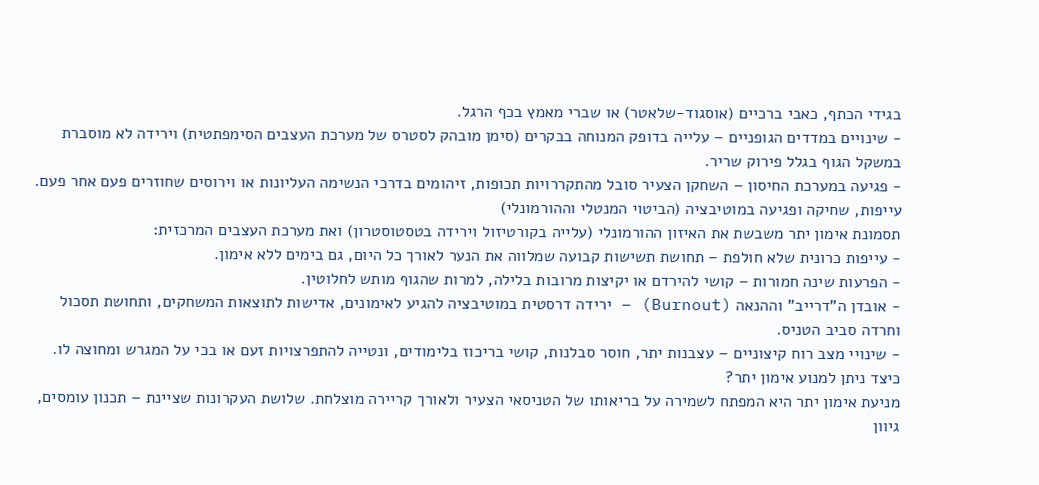בגידי הכתף, כאבי ברכיים (אוסגוד-שלאטר) או שברי מאמץ בכף הרגל.
- שינויים במדדים הגופניים – עלייה בדופק המנוחה בבקרים (סימן מובהק לסטרס של מערכת העצבים הסימפתטית) וירידה לא מוסברת במשקל הגוף בגלל פירוק שריר.
- פגיעה במערכת החיסון – השחקן הצעיר סובל מהתקררויות תכופות, זיהומים בדרכי הנשימה העליונות או וירוסים שחוזרים פעם אחר פעם.
עייפות, שחיקה ופגיעה במוטיבציה (הביטוי המנטלי וההורמונלי)
תסמונת אימון יתר משבשת את האיזון ההורמונלי (עלייה בקורטיזול וירידה בטסטוסטרון) ואת מערכת העצבים המרכזית:
- עייפות כרונית שלא חולפת – תחושת תשישות קבועה שמלווה את הנער לאורך כל היום, גם בימים ללא אימון.
- הפרעות שינה חמורות – קושי להירדם או יקיצות מרובות בלילה, למרות שהגוף מותש לחלוטין.
- אובדן ה"דרייב" וההנאה (Burnout) – ירידה דרסטית במוטיבציה להגיע לאימונים, אדישות לתוצאות המשחקים, ותחושת תסכול וחרדה סביב הטניס.
- שינויי מצב רוח קיצוניים – עצבנות יתר, חוסר סבלנות, קושי בריכוז בלימודים, ונטייה להתפרצויות זעם או בכי על המגרש ומחוצה לו.
כיצד ניתן למנוע אימון יתר?
מניעת אימון יתר היא המפתח לשמירה על בריאותו של הטניסאי הצעיר ולאורך קריירה מוצלחת. שלושת העקרונות שציינת – תכנון עומסים, גיוון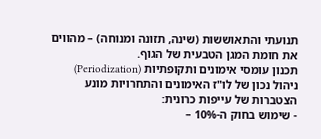תנועתי והתאוששות (שינה, תזונה ומנוחה) – מהווים את חומת המגן הטבעית של הגוף.
תכנון עומסי אימונים ותקופתיות (Periodization)
ניהול נכון של לו"ז האימונים והתחרויות מונע הצטברות של עייפות כרונית:
- שימוש בחוק ה-10% –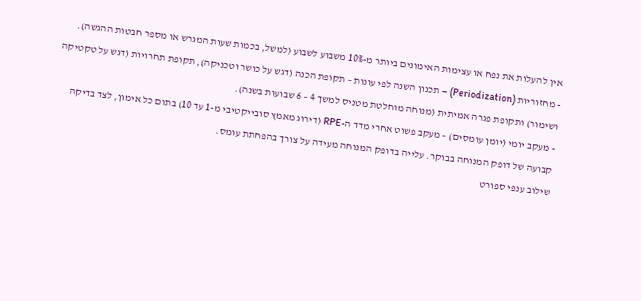אין להעלות את נפח או עצימות האימונים ביותר מ-10% משבוע לשבוע (למשל, בכמות שעות המגרש או מספר חבטות ההגשה).
- מחזוריות (Periodization) – תכנון השנה לפי עונות – תקופת הכנה (דגש על כושר וטכניקה), תקופת תחרויות (דגש על טקטיקה ושימור) ותקופת פגרה אמיתית (מנוחה מוחלטת מטניס למשך 4 – 6 שבועות בשנה).
- מעקב יומי (יומן עומסים) – מעקב פשוט אחרי מדד ה-RPE (דירוג מאמץ סובייקטיבי מ-1 עד 10) בתום כל אימון, לצד בדיקה קבועה של דופק המנוחה בבוקר. עלייה בדופק המנוחה מעידה על צורך בהפחתת עומס.
שילוב ענפי ספורט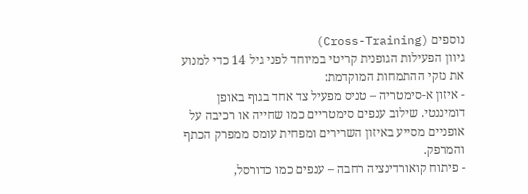נוספים (Cross-Training)
גיוון הפעילות הגופנית קריטי במיוחד לפני גיל 14 כדי למנוע את נזקי ההתמחות המוקדמת:
- איזון א-סימטריה – טניס מפעיל צד אחד בגוף באופן דומיננטי. שילוב ענפים סימטריים כמו שחייה או רכיבה על אופניים מסייע באיזון השרירים ומפחית עומס ממפרק הכתף והמרפק.
- פיתוח קואורדינציה רחבה – ענפים כמו כדורסל,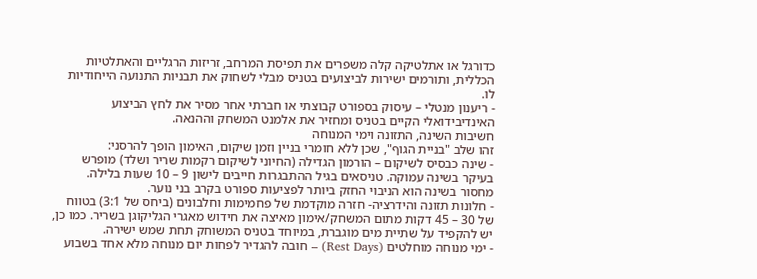כדורגל או אתלטיקה קלה משפרים את תפיסת המרחב, זריזות הרגליים והאתלטיות הכללית, ותורמים ישירות לביצועים בטניס מבלי לשחוק את תבניות התנועה הייחודיות לו.
- ריענון מנטלי – עיסוק בספורט קבוצתי או חברתי אחר מסיר את לחץ הביצוע האינדיבידואלי הקיים בטניס ומחזיר את אלמנט המשחק וההנאה.
חשיבות השינה, התזונה וימי המנוחה
זהו שלב "בניית הגוף", שכן ללא חומרי בניין וזמן שיקום, האימון הופך להרסני:
- שינה כבסיס לשיקום – הורמון הגדילה (החיוני לשיקום רקמות שריר ושלד) מופרש בעיקר בשינה עמוקה. טניסאים בגיל ההתבגרות חייבים לישון 9 – 10 שעות בלילה. מחסור בשינה הוא הניבוי החזק ביותר לפציעות ספורט בקרב בני נוער.
- חלונות תזונה והידרציה- חזרה מוקדמת של פחמימות וחלבונים (ביחס של 3:1) בטווח של 30 – 45 דקות מתום המשחק/אימון מאיצה את חידוש מאגרי הגליקוגן בשריר. כמו כן, יש להקפיד על שתיית מים מוגברת, במיוחד בטניס המשוחק תחת שמש ישירה.
- ימי מנוחה מוחלטים (Rest Days) – חובה להגדיר לפחות יום מנוחה מלא אחד בשבוע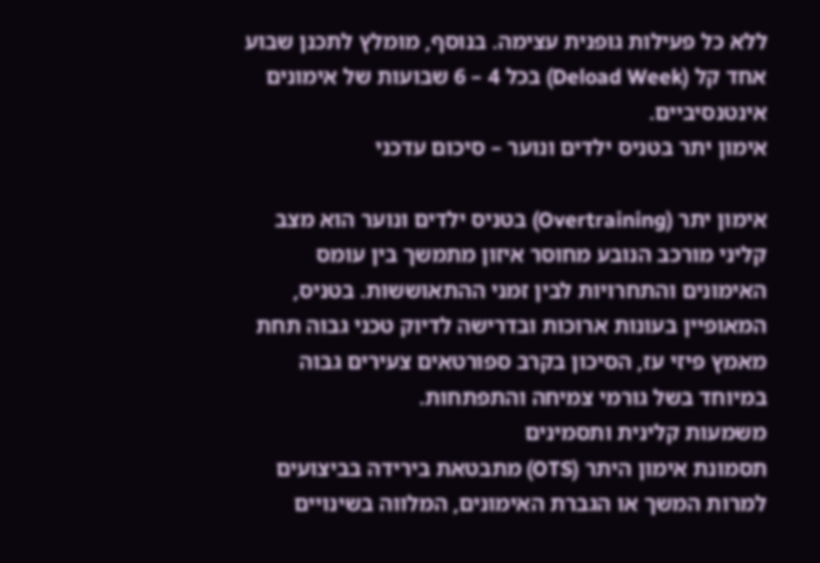ללא כל פעילות גופנית עצימה. בנוסף, מומלץ לתכנן שבוע אחד קל (Deload Week) בכל 4 – 6 שבועות של אימונים אינטנסיביים.
אימון יתר בטניס ילדים ונוער – סיכום עדכני

אימון יתר (Overtraining) בטניס ילדים ונוער הוא מצב קליני מורכב הנובע מחוסר איזון מתמשך בין עומס האימונים והתחרויות לבין זמני ההתאוששות. בטניס, המאופיין בעונות ארוכות ובדרישה לדיוק טכני גבוה תחת מאמץ פיזי עז, הסיכון בקרב ספורטאים צעירים גבוה במיוחד בשל גורמי צמיחה והתפתחות.
משמעות קלינית ותסמינים
תסמונת אימון היתר (OTS) מתבטאת בירידה בביצועים למרות המשך או הגברת האימונים, המלווה בשינויים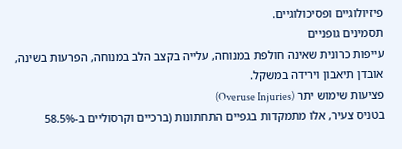פיזיולוגיים ופסיכולוגיים.
תסמינים גופניים
עייפות כרונית שאינה חולפת במנוחה, עלייה בקצב הלב במנוחה, הפרעות בשינה, אובדן תיאבון וירידה במשקל.
פציעות שימוש יתר (Overuse Injuries)
בטניס צעיר, אלו מתמקדות בגפיים התחתונות (ברכיים וקרסוליים ב-58.5%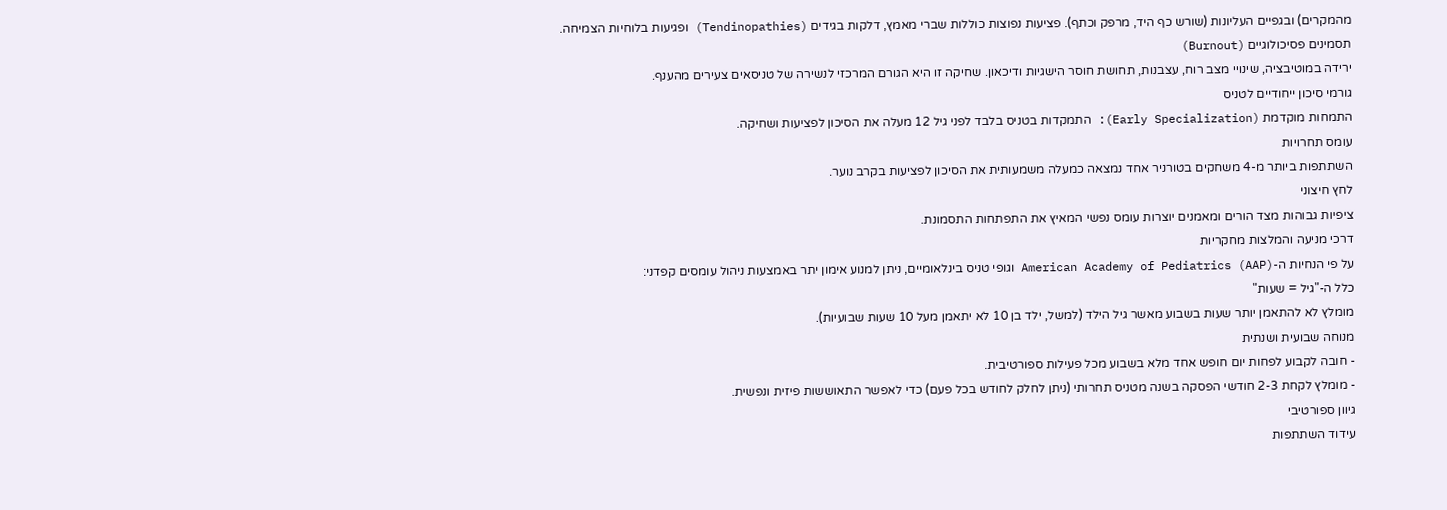מהמקרים) ובגפיים העליונות (שורש כף היד, מרפק וכתף). פציעות נפוצות כוללות שברי מאמץ, דלקות בגידים (Tendinopathies) ופגיעות בלוחיות הצמיחה.
תסמינים פסיכולוגיים (Burnout)
ירידה במוטיבציה, שינויי מצב רוח, עצבנות, תחושת חוסר הישגיות ודיכאון. שחיקה זו היא הגורם המרכזי לנשירה של טניסאים צעירים מהענף.
גורמי סיכון ייחודיים לטניס
התמחות מוקדמת (Early Specialization): התמקדות בטניס בלבד לפני גיל 12 מעלה את הסיכון לפציעות ושחיקה.
עומס תחרויות
השתתפות ביותר מ-4 משחקים בטורניר אחד נמצאה כמעלה משמעותית את הסיכון לפציעות בקרב נוער.
לחץ חיצוני
ציפיות גבוהות מצד הורים ומאמנים יוצרות עומס נפשי המאיץ את התפתחות התסמונת.
דרכי מניעה והמלצות מחקריות
על פי הנחיות ה-American Academy of Pediatrics (AAP) וגופי טניס בינלאומיים, ניתן למנוע אימון יתר באמצעות ניהול עומסים קפדני:
כלל ה-"גיל = שעות"
מומלץ לא להתאמן יותר שעות בשבוע מאשר גיל הילד (למשל, ילד בן 10 לא יתאמן מעל 10 שעות שבועיות).
מנוחה שבועית ושנתית
- חובה לקבוע לפחות יום חופש אחד מלא בשבוע מכל פעילות ספורטיבית.
- מומלץ לקחת 2-3 חודשי הפסקה בשנה מטניס תחרותי (ניתן לחלק לחודש בכל פעם) כדי לאפשר התאוששות פיזית ונפשית.
גיוון ספורטיבי
עידוד השתתפות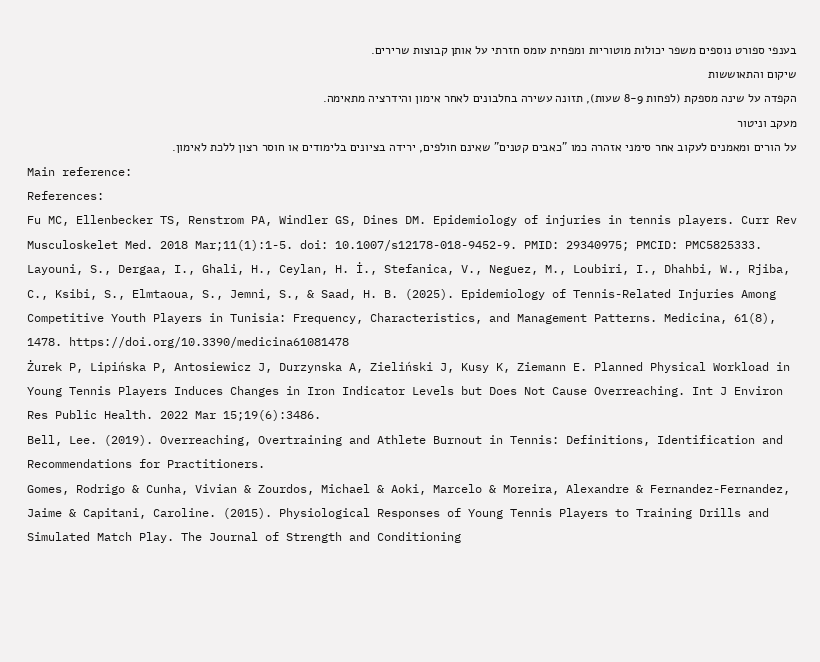בענפי ספורט נוספים משפר יכולות מוטוריות ומפחית עומס חזרתי על אותן קבוצות שרירים.
שיקום והתאוששות
הקפדה על שינה מספקת (לפחות 8-9 שעות), תזונה עשירה בחלבונים לאחר אימון והידרציה מתאימה.
מעקב וניטור
על הורים ומאמנים לעקוב אחר סימני אזהרה כמו "כאבים קטנים" שאינם חולפים, ירידה בציונים בלימודים או חוסר רצון ללכת לאימון.
Main reference:
References:
Fu MC, Ellenbecker TS, Renstrom PA, Windler GS, Dines DM. Epidemiology of injuries in tennis players. Curr Rev Musculoskelet Med. 2018 Mar;11(1):1-5. doi: 10.1007/s12178-018-9452-9. PMID: 29340975; PMCID: PMC5825333.
Layouni, S., Dergaa, I., Ghali, H., Ceylan, H. İ., Stefanica, V., Neguez, M., Loubiri, I., Dhahbi, W., Rjiba, C., Ksibi, S., Elmtaoua, S., Jemni, S., & Saad, H. B. (2025). Epidemiology of Tennis-Related Injuries Among Competitive Youth Players in Tunisia: Frequency, Characteristics, and Management Patterns. Medicina, 61(8), 1478. https://doi.org/10.3390/medicina61081478
Żurek P, Lipińska P, Antosiewicz J, Durzynska A, Zieliński J, Kusy K, Ziemann E. Planned Physical Workload in Young Tennis Players Induces Changes in Iron Indicator Levels but Does Not Cause Overreaching. Int J Environ Res Public Health. 2022 Mar 15;19(6):3486.
Bell, Lee. (2019). Overreaching, Overtraining and Athlete Burnout in Tennis: Definitions, Identification and Recommendations for Practitioners.
Gomes, Rodrigo & Cunha, Vivian & Zourdos, Michael & Aoki, Marcelo & Moreira, Alexandre & Fernandez-Fernandez, Jaime & Capitani, Caroline. (2015). Physiological Responses of Young Tennis Players to Training Drills and Simulated Match Play. The Journal of Strength and Conditioning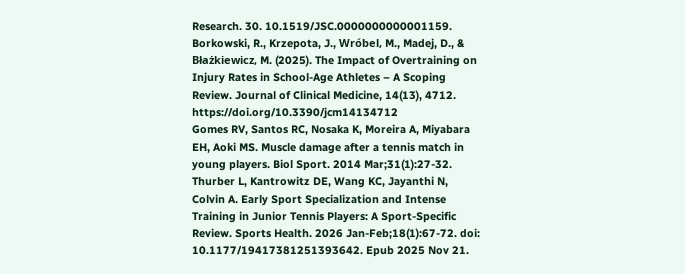Research. 30. 10.1519/JSC.0000000000001159.
Borkowski, R., Krzepota, J., Wróbel, M., Madej, D., & Błażkiewicz, M. (2025). The Impact of Overtraining on Injury Rates in School-Age Athletes – A Scoping Review. Journal of Clinical Medicine, 14(13), 4712. https://doi.org/10.3390/jcm14134712
Gomes RV, Santos RC, Nosaka K, Moreira A, Miyabara EH, Aoki MS. Muscle damage after a tennis match in young players. Biol Sport. 2014 Mar;31(1):27-32.
Thurber L, Kantrowitz DE, Wang KC, Jayanthi N, Colvin A. Early Sport Specialization and Intense Training in Junior Tennis Players: A Sport-Specific Review. Sports Health. 2026 Jan-Feb;18(1):67-72. doi: 10.1177/19417381251393642. Epub 2025 Nov 21.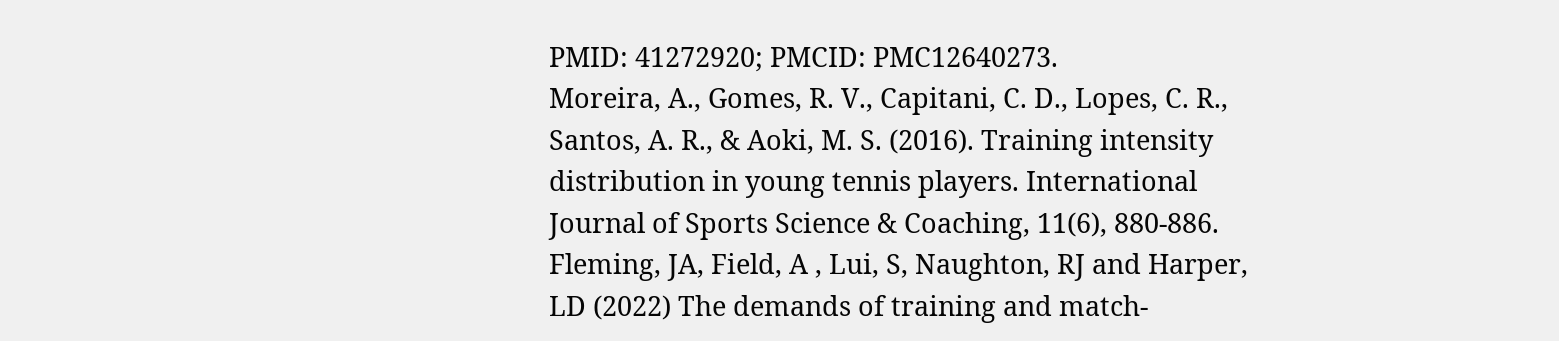PMID: 41272920; PMCID: PMC12640273.
Moreira, A., Gomes, R. V., Capitani, C. D., Lopes, C. R., Santos, A. R., & Aoki, M. S. (2016). Training intensity distribution in young tennis players. International Journal of Sports Science & Coaching, 11(6), 880-886.
Fleming, JA, Field, A , Lui, S, Naughton, RJ and Harper, LD (2022) The demands of training and match-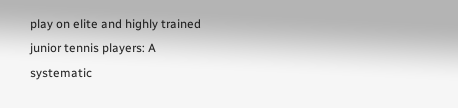play on elite and highly trained junior tennis players: A systematic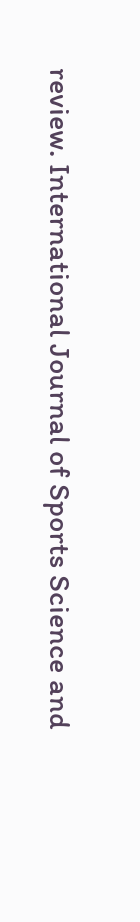review. International Journal of Sports Science and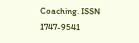Coaching. ISSN 1747-9541